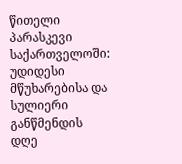წითელი პარასკევი საქართველოში: უდიდესი მწუხარებისა და სულიერი განწმენდის დღე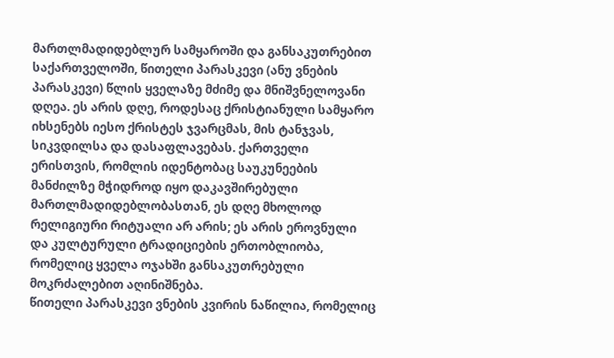მართლმადიდებლურ სამყაროში და განსაკუთრებით საქართველოში, წითელი პარასკევი (ანუ ვნების პარასკევი) წლის ყველაზე მძიმე და მნიშვნელოვანი დღეა. ეს არის დღე, როდესაც ქრისტიანული სამყარო იხსენებს იესო ქრისტეს ჯვარცმას, მის ტანჯვას, სიკვდილსა და დასაფლავებას. ქართველი ერისთვის, რომლის იდენტობაც საუკუნეების მანძილზე მჭიდროდ იყო დაკავშირებული მართლმადიდებლობასთან, ეს დღე მხოლოდ რელიგიური რიტუალი არ არის; ეს არის ეროვნული და კულტურული ტრადიციების ერთობლიობა, რომელიც ყველა ოჯახში განსაკუთრებული მოკრძალებით აღინიშნება.
წითელი პარასკევი ვნების კვირის ნაწილია, რომელიც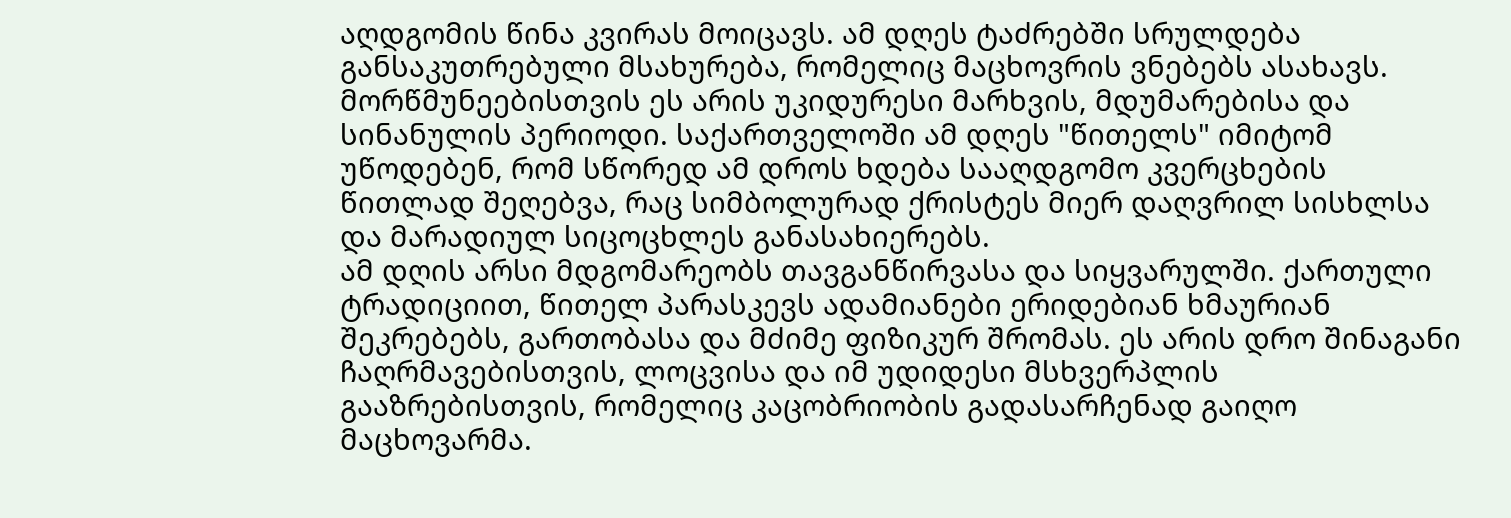აღდგომის წინა კვირას მოიცავს. ამ დღეს ტაძრებში სრულდება განსაკუთრებული მსახურება, რომელიც მაცხოვრის ვნებებს ასახავს. მორწმუნეებისთვის ეს არის უკიდურესი მარხვის, მდუმარებისა და სინანულის პერიოდი. საქართველოში ამ დღეს "წითელს" იმიტომ უწოდებენ, რომ სწორედ ამ დროს ხდება სააღდგომო კვერცხების წითლად შეღებვა, რაც სიმბოლურად ქრისტეს მიერ დაღვრილ სისხლსა და მარადიულ სიცოცხლეს განასახიერებს.
ამ დღის არსი მდგომარეობს თავგანწირვასა და სიყვარულში. ქართული ტრადიციით, წითელ პარასკევს ადამიანები ერიდებიან ხმაურიან შეკრებებს, გართობასა და მძიმე ფიზიკურ შრომას. ეს არის დრო შინაგანი ჩაღრმავებისთვის, ლოცვისა და იმ უდიდესი მსხვერპლის გააზრებისთვის, რომელიც კაცობრიობის გადასარჩენად გაიღო მაცხოვარმა.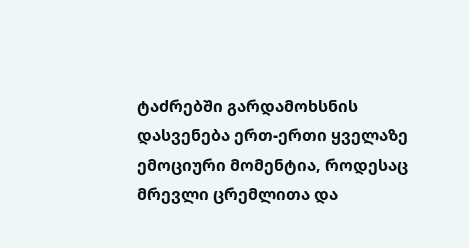ტაძრებში გარდამოხსნის დასვენება ერთ-ერთი ყველაზე ემოციური მომენტია, როდესაც მრევლი ცრემლითა და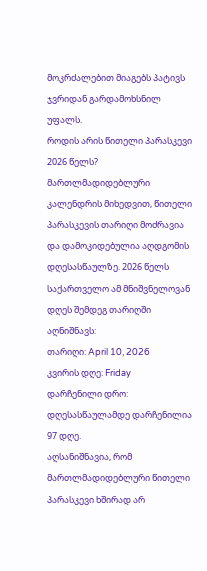მოკრძალებით მიაგებს პატივს ჯვრიდან გარდამოხსნილ უფალს.
როდის არის წითელი პარასკევი 2026 წელს?
მართლმადიდებლური კალენდრის მიხედვით, წითელი პარასკევის თარიღი მოძრავია და დამოკიდებულია აღდგომის დღესასწაულზე. 2026 წელს საქართველო ამ მნიშვნელოვან დღეს შემდეგ თარიღში აღნიშნავს:
თარიღი: April 10, 2026
კვირის დღე: Friday
დარჩენილი დრო: დღესასწაულამდე დარჩენილია 97 დღე.
აღსანიშნავია, რომ მართლმადიდებლური წითელი პარასკევი ხშირად არ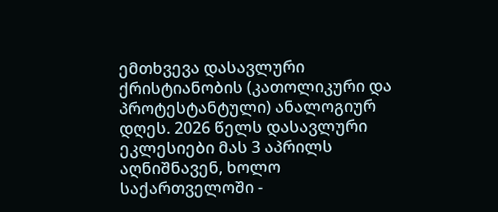ემთხვევა დასავლური ქრისტიანობის (კათოლიკური და პროტესტანტული) ანალოგიურ დღეს. 2026 წელს დასავლური ეკლესიები მას 3 აპრილს აღნიშნავენ, ხოლო საქართველოში -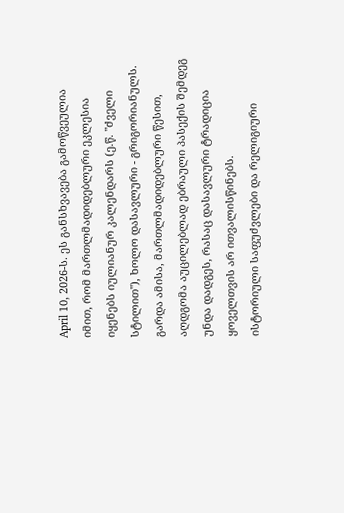April 10, 2026-ს. ეს განსხვავება გამოწვეულია იმით, რომ მართლმადიდებლური ეკლესია იყენებს იულიანურ კალენდარს (ე.წ. "ძველი სტილით"), ხოლო დასავლური - გრიგორიანულს. გარდა ამისა, მართლმადიდებლური წესით, აღდგომა აუცილებლად ებრაული პასექის შემდეგ უნდა დადგეს, რასაც დასავლური ტრადიცია ყოველთვის არ ითვალისწინებს.
ისტორიული საფუძვლები და რელიგიური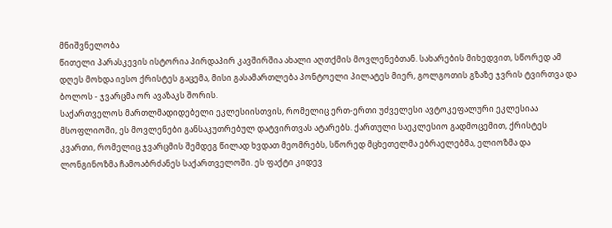მნიშვნელობა
წითელი პარასკევის ისტორია პირდაპირ კავშირშია ახალი აღთქმის მოვლენებთან. სახარების მიხედვით, სწორედ ამ დღეს მოხდა იესო ქრისტეს გაცემა, მისი გასამართლება პონტოელი პილატეს მიერ, გოლგოთის გზაზე ჯვრის ტვირთვა და ბოლოს - ჯვარცმა ორ ავაზაკს შორის.
საქართველოს მართლმადიდებელი ეკლესიისთვის, რომელიც ერთ-ერთი უძველესი ავტოკეფალური ეკლესიაა მსოფლიოში, ეს მოვლენები განსაკუთრებულ დატვირთვას ატარებს. ქართული საეკლესიო გადმოცემით, ქრისტეს კვართი, რომელიც ჯვარცმის შემდეგ წილად ხვდათ მეომრებს, სწორედ მცხეთელმა ებრაელებმა, ელიოზმა და ლონგინოზმა ჩამოაბრძანეს საქართველოში. ეს ფაქტი კიდევ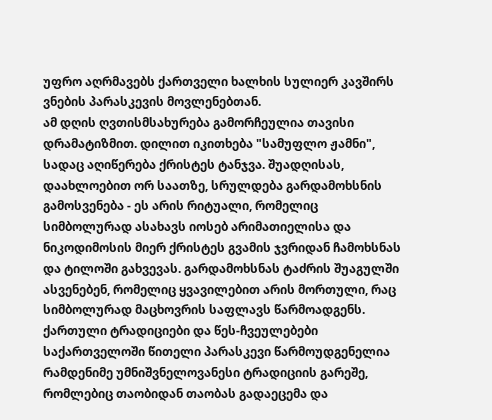უფრო აღრმავებს ქართველი ხალხის სულიერ კავშირს ვნების პარასკევის მოვლენებთან.
ამ დღის ღვთისმსახურება გამორჩეულია თავისი დრამატიზმით. დილით იკითხება "სამუფლო ჟამნი", სადაც აღიწერება ქრისტეს ტანჯვა. შუადღისას, დაახლოებით ორ საათზე, სრულდება გარდამოხსნის გამოსვენება - ეს არის რიტუალი, რომელიც სიმბოლურად ასახავს იოსებ არიმათიელისა და ნიკოდიმოსის მიერ ქრისტეს გვამის ჯვრიდან ჩამოხსნას და ტილოში გახვევას. გარდამოხსნას ტაძრის შუაგულში ასვენებენ, რომელიც ყვავილებით არის მორთული, რაც სიმბოლურად მაცხოვრის საფლავს წარმოადგენს.
ქართული ტრადიციები და წეს-ჩვეულებები
საქართველოში წითელი პარასკევი წარმოუდგენელია რამდენიმე უმნიშვნელოვანესი ტრადიციის გარეშე, რომლებიც თაობიდან თაობას გადაეცემა და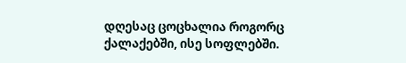დღესაც ცოცხალია როგორც ქალაქებში, ისე სოფლებში.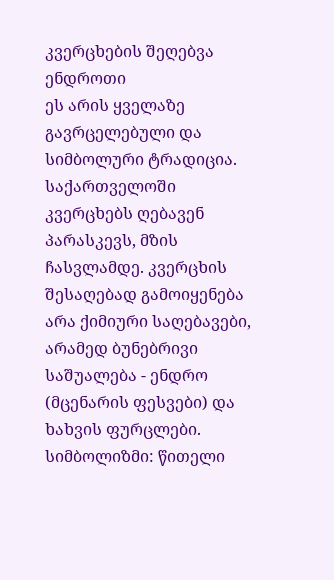კვერცხების შეღებვა ენდროთი
ეს არის ყველაზე გავრცელებული და სიმბოლური ტრადიცია. საქართველოში კვერცხებს ღებავენ პარასკევს, მზის ჩასვლამდე. კვერცხის შესაღებად გამოიყენება არა ქიმიური საღებავები, არამედ ბუნებრივი საშუალება - ენდრო (მცენარის ფესვები) და ხახვის ფურცლები.
სიმბოლიზმი: წითელი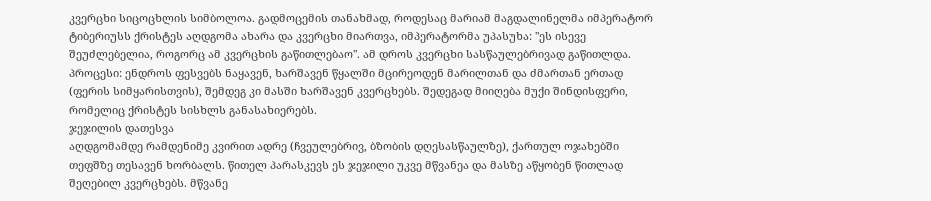კვერცხი სიცოცხლის სიმბოლოა. გადმოცემის თანახმად, როდესაც მარიამ მაგდალინელმა იმპერატორ ტიბერიუსს ქრისტეს აღდგომა ახარა და კვერცხი მიართვა, იმპერატორმა უპასუხა: "ეს ისევე შეუძლებელია, როგორც ამ კვერცხის გაწითლებაო". ამ დროს კვერცხი სასწაულებრივად გაწითლდა.
პროცესი: ენდროს ფესვებს ნაყავენ, ხარშავენ წყალში მცირეოდენ მარილთან და ძმართან ერთად (ფერის სიმყარისთვის), შემდეგ კი მასში ხარშავენ კვერცხებს. შედეგად მიიღება მუქი შინდისფერი, რომელიც ქრისტეს სისხლს განასახიერებს.
ჯეჯილის დათესვა
აღდგომამდე რამდენიმე კვირით ადრე (ჩვეულებრივ, ბზობის დღესასწაულზე), ქართულ ოჯახებში თეფშზე თესავენ ხორბალს. წითელ პარასკევს ეს ჯეჯილი უკვე მწვანეა და მასზე აწყობენ წითლად შეღებილ კვერცხებს. მწვანე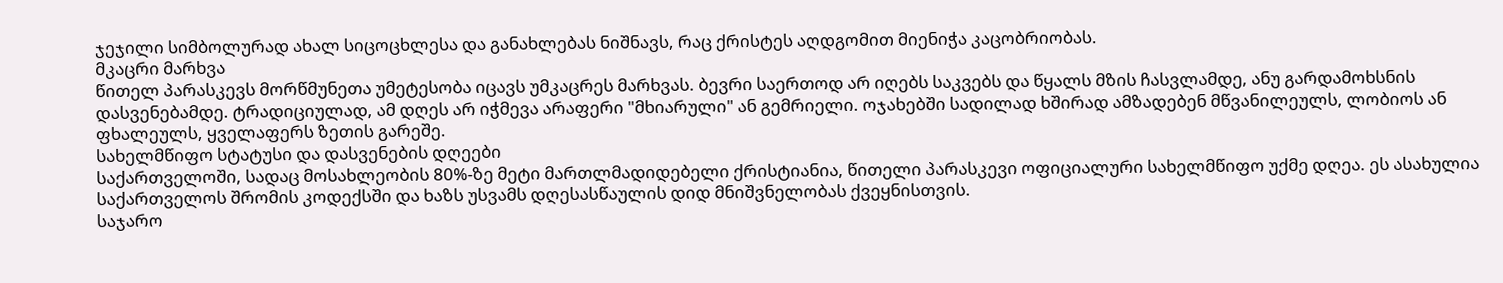ჯეჯილი სიმბოლურად ახალ სიცოცხლესა და განახლებას ნიშნავს, რაც ქრისტეს აღდგომით მიენიჭა კაცობრიობას.
მკაცრი მარხვა
წითელ პარასკევს მორწმუნეთა უმეტესობა იცავს უმკაცრეს მარხვას. ბევრი საერთოდ არ იღებს საკვებს და წყალს მზის ჩასვლამდე, ანუ გარდამოხსნის დასვენებამდე. ტრადიციულად, ამ დღეს არ იჭმევა არაფერი "მხიარული" ან გემრიელი. ოჯახებში სადილად ხშირად ამზადებენ მწვანილეულს, ლობიოს ან ფხალეულს, ყველაფერს ზეთის გარეშე.
სახელმწიფო სტატუსი და დასვენების დღეები
საქართველოში, სადაც მოსახლეობის 80%-ზე მეტი მართლმადიდებელი ქრისტიანია, წითელი პარასკევი ოფიციალური სახელმწიფო უქმე დღეა. ეს ასახულია საქართველოს შრომის კოდექსში და ხაზს უსვამს დღესასწაულის დიდ მნიშვნელობას ქვეყნისთვის.
საჯარო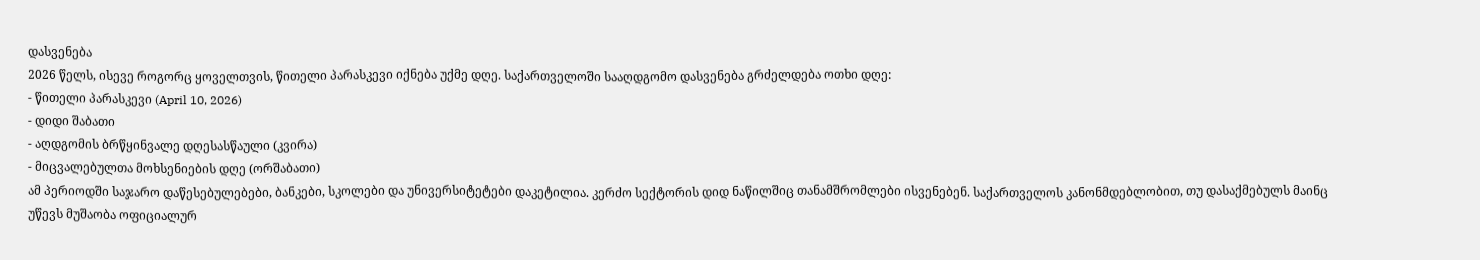დასვენება
2026 წელს, ისევე როგორც ყოველთვის, წითელი პარასკევი იქნება უქმე დღე. საქართველოში სააღდგომო დასვენება გრძელდება ოთხი დღე:
- წითელი პარასკევი (April 10, 2026)
- დიდი შაბათი
- აღდგომის ბრწყინვალე დღესასწაული (კვირა)
- მიცვალებულთა მოხსენიების დღე (ორშაბათი)
ამ პერიოდში საჯარო დაწესებულებები, ბანკები, სკოლები და უნივერსიტეტები დაკეტილია. კერძო სექტორის დიდ ნაწილშიც თანამშრომლები ისვენებენ. საქართველოს კანონმდებლობით, თუ დასაქმებულს მაინც უწევს მუშაობა ოფიციალურ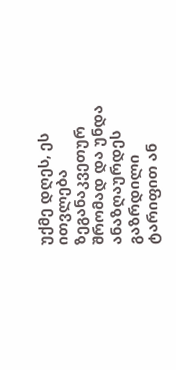უქმე დღეს, ეს ითვლება ზეგანაკვეთურ შრომად და უნდა ანაზღაურდეს გაზრდილი ტარიფით ან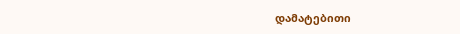დამატებითი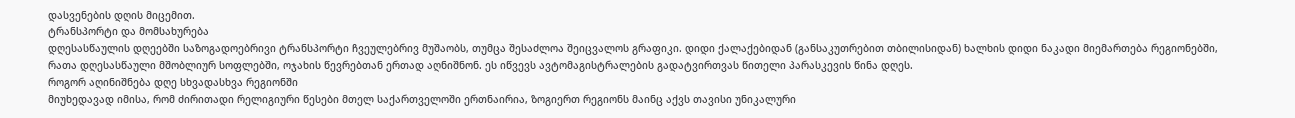დასვენების დღის მიცემით.
ტრანსპორტი და მომსახურება
დღესასწაულის დღეებში საზოგადოებრივი ტრანსპორტი ჩვეულებრივ მუშაობს, თუმცა შესაძლოა შეიცვალოს გრაფიკი. დიდი ქალაქებიდან (განსაკუთრებით თბილისიდან) ხალხის დიდი ნაკადი მიემართება რეგიონებში, რათა დღესასწაული მშობლიურ სოფლებში, ოჯახის წევრებთან ერთად აღნიშნონ. ეს იწვევს ავტომაგისტრალების გადატვირთვას წითელი პარასკევის წინა დღეს.
როგორ აღინიშნება დღე სხვადასხვა რეგიონში
მიუხედავად იმისა, რომ ძირითადი რელიგიური წესები მთელ საქართველოში ერთნაირია, ზოგიერთ რეგიონს მაინც აქვს თავისი უნიკალური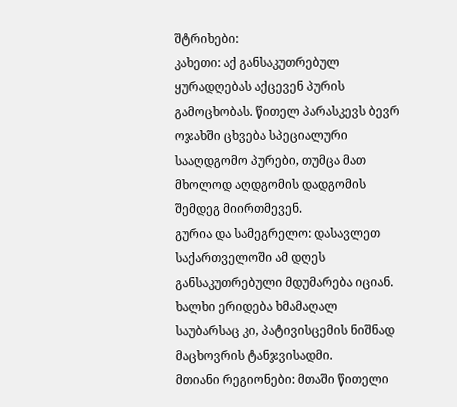შტრიხები:
კახეთი: აქ განსაკუთრებულ ყურადღებას აქცევენ პურის გამოცხობას. წითელ პარასკევს ბევრ ოჯახში ცხვება სპეციალური სააღდგომო პურები, თუმცა მათ მხოლოდ აღდგომის დადგომის შემდეგ მიირთმევენ.
გურია და სამეგრელო: დასავლეთ საქართველოში ამ დღეს განსაკუთრებული მდუმარება იციან. ხალხი ერიდება ხმამაღალ საუბარსაც კი, პატივისცემის ნიშნად მაცხოვრის ტანჯვისადმი.
მთიანი რეგიონები: მთაში წითელი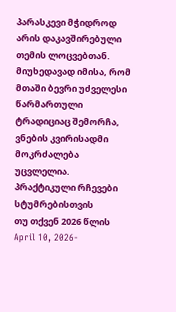პარასკევი მჭიდროდ არის დაკავშირებული თემის ლოცვებთან. მიუხედავად იმისა, რომ მთაში ბევრი უძველესი წარმართული ტრადიციაც შემორჩა, ვნების კვირისადმი მოკრძალება უცვლელია.
პრაქტიკული რჩევები სტუმრებისთვის
თუ თქვენ 2026 წლის April 10, 2026-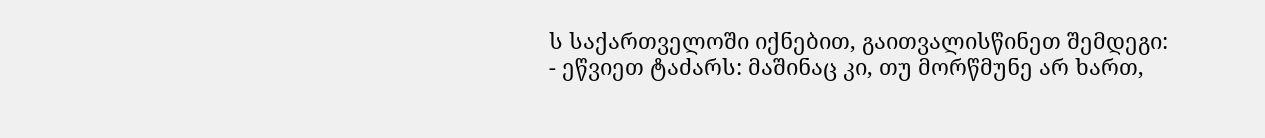ს საქართველოში იქნებით, გაითვალისწინეთ შემდეგი:
- ეწვიეთ ტაძარს: მაშინაც კი, თუ მორწმუნე არ ხართ,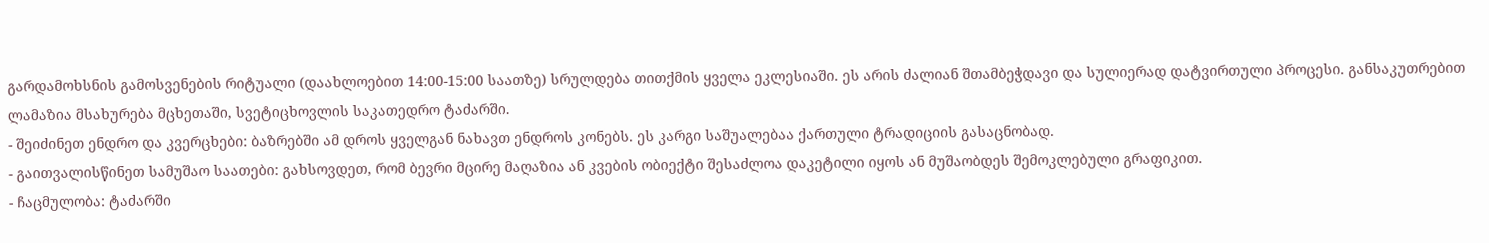გარდამოხსნის გამოსვენების რიტუალი (დაახლოებით 14:00-15:00 საათზე) სრულდება თითქმის ყველა ეკლესიაში. ეს არის ძალიან შთამბეჭდავი და სულიერად დატვირთული პროცესი. განსაკუთრებით ლამაზია მსახურება მცხეთაში, სვეტიცხოვლის საკათედრო ტაძარში.
- შეიძინეთ ენდრო და კვერცხები: ბაზრებში ამ დროს ყველგან ნახავთ ენდროს კონებს. ეს კარგი საშუალებაა ქართული ტრადიციის გასაცნობად.
- გაითვალისწინეთ სამუშაო საათები: გახსოვდეთ, რომ ბევრი მცირე მაღაზია ან კვების ობიექტი შესაძლოა დაკეტილი იყოს ან მუშაობდეს შემოკლებული გრაფიკით.
- ჩაცმულობა: ტაძარში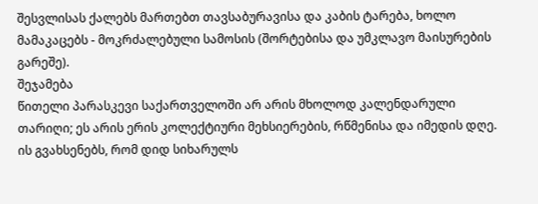შესვლისას ქალებს მართებთ თავსაბურავისა და კაბის ტარება, ხოლო მამაკაცებს - მოკრძალებული სამოსის (შორტებისა და უმკლავო მაისურების გარეშე).
შეჯამება
წითელი პარასკევი საქართველოში არ არის მხოლოდ კალენდარული თარიღი; ეს არის ერის კოლექტიური მეხსიერების, რწმენისა და იმედის დღე. ის გვახსენებს, რომ დიდ სიხარულს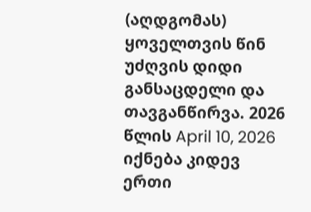(აღდგომას) ყოველთვის წინ უძღვის დიდი განსაცდელი და თავგანწირვა. 2026 წლის April 10, 2026 იქნება კიდევ ერთი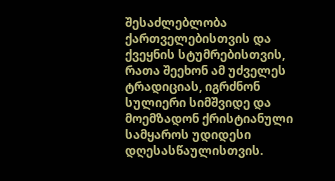შესაძლებლობა ქართველებისთვის და ქვეყნის სტუმრებისთვის, რათა შეეხონ ამ უძველეს ტრადიციას, იგრძნონ სულიერი სიმშვიდე და მოემზადონ ქრისტიანული სამყაროს უდიდესი დღესასწაულისთვის.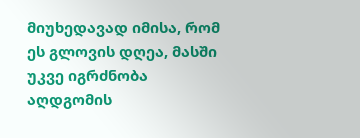მიუხედავად იმისა, რომ ეს გლოვის დღეა, მასში უკვე იგრძნობა აღდგომის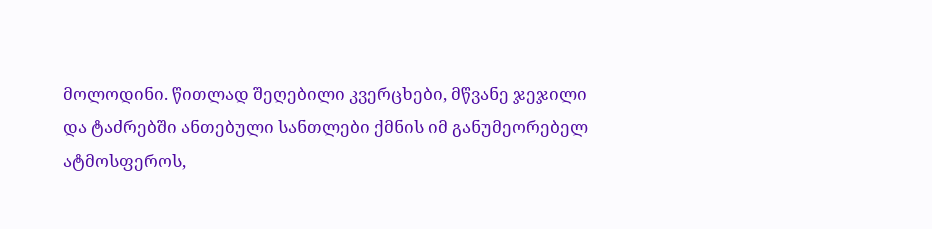მოლოდინი. წითლად შეღებილი კვერცხები, მწვანე ჯეჯილი და ტაძრებში ანთებული სანთლები ქმნის იმ განუმეორებელ ატმოსფეროს,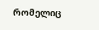რომელიც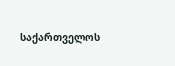საქართველოს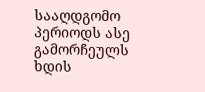სააღდგომო პერიოდს ასე გამორჩეულს ხდის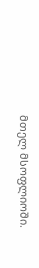მთელ მსოფლიოში.